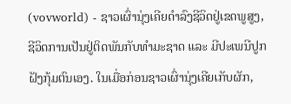(vovworld) - ຊາວເຜົ່ານຸ່ງເຄີຍດຳລົງຊີວິດຢູ່ເຂດພູສູງ, ຊີວິດການເປັນຢູ່ຕິດພັນກັບທຳມະຊາດ ແລະ ມີປະເພນີປູກຝັງກຸ້ມຕົນເອງ. ໃນເມື່ອກ່ອນຊາວເຜົ່ານຸ່ງເຄີຍເກັບຜັກ,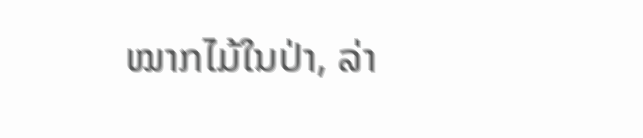ໝາກໄມ້ໃນປ່າ, ລ່າ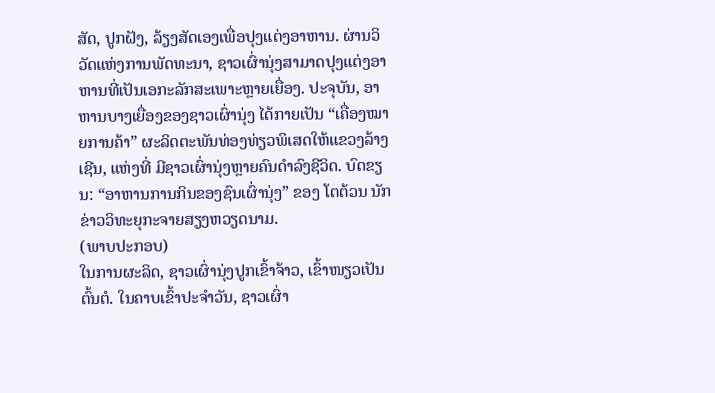ສັດ, ປູກຝັງ, ລ້ຽງສັດເອງເພື່ອປຸງແຕ່ງອາຫານ. ຜ່ານວິວັດແຫ່ງການພັດທະນາ, ຊາວເຜົ່ານຸ່ງສາມາດປຸງແຕ່ງອາຫານທີ່ເປັນເອກະລັກສະເພາະຫຼາຍເຍື່ອງ. ປະຈຸບັນ, ອາຫານບາງເຍື່ອງຂອງຊາວເຜົ່ານຸ່ງ ໄດ້ກາຍເປັນ “ເຄື່ອງໝາຍການຄ້າ” ຜະລິດຕະພັນທ່ອງທ່ຽວພິເສດໃຫ້ແຂວງລ້າງເຊີນ, ແຫ່ງທີ່ ມີຊາວເຜົ່ານຸ່ງຫຼາຍຄົນດຳລົງຊີວິດ. ບົດຂຽນ: “ອາຫານການກິນຂອງຊົນເຜົ່ານຸ່ງ” ຂອງ ໂຕຕ້ວນ ນັກຂ່າວວິທະຍຸກະຈາຍສຽງຫວຽດນາມ.
(ພາບປະກອບ)
ໃນການຜະລິດ, ຊາວເຜົ່ານຸ່ງປູກເຂົ້າຈ້າວ, ເຂົ້າໜຽວເປັນຕົ້ນຕໍ. ໃນຄາບເຂົ້າປະຈຳວັນ, ຊາວເຜົ່າ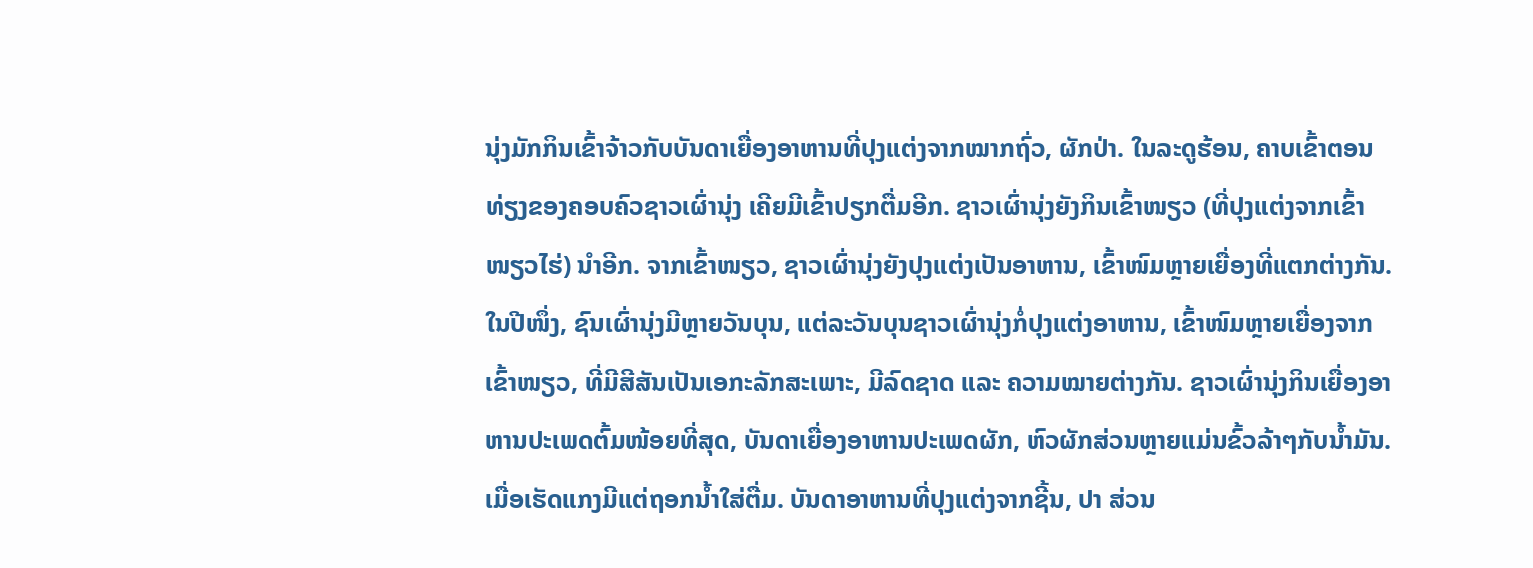ນຸ່ງມັກກິນເຂົ້າຈ້າວກັບບັນດາເຍື່ອງອາຫານທີ່ປຸງແຕ່ງຈາກໝາກຖົ່ວ, ຜັກປ່າ. ໃນລະດູຮ້ອນ, ຄາບເຂົ້າຕອນທ່ຽງຂອງຄອບຄົວຊາວເຜົ່ານຸ່ງ ເຄີຍມີເຂົ້າປຽກຕື່ມອີກ. ຊາວເຜົ່ານຸ່ງຍັງກິນເຂົ້າໜຽວ (ທີ່ປຸງແຕ່ງຈາກເຂົ້າໜຽວໄຮ່) ນຳອີກ. ຈາກເຂົ້າໜຽວ, ຊາວເຜົ່ານຸ່ງຍັງປຸງແຕ່ງເປັນອາຫານ, ເຂົ້າໜົມຫຼາຍເຍື່ອງທີ່ແຕກຕ່າງກັນ. ໃນປີໜຶ່ງ, ຊົນເຜົ່ານຸ່ງມີຫຼາຍວັນບຸນ, ແຕ່ລະວັນບຸນຊາວເຜົ່ານຸ່ງກໍ່ປຸງແຕ່ງອາຫານ, ເຂົ້າໜົມຫຼາຍເຍື່ອງຈາກເຂົ້າໜຽວ, ທີ່ມີສີສັນເປັນເອກະລັກສະເພາະ, ມີລົດຊາດ ແລະ ຄວາມໝາຍຕ່າງກັນ. ຊາວເຜົ່ານຸ່ງກິນເຍື່ອງອາຫານປະເພດຕົ້ມໜ້ອຍທີ່ສຸດ, ບັນດາເຍື່ອງອາຫານປະເພດຜັກ, ຫົວຜັກສ່ວນຫຼາຍແມ່ນຂົ້ວລ້າໆກັບນ້ຳມັນ. ເມື່ອເຮັດແກງມີແຕ່ຖອກນ້ຳໃສ່ຕື່ມ. ບັນດາອາຫານທີ່ປຸງແຕ່ງຈາກຊີ້ນ, ປາ ສ່ວນ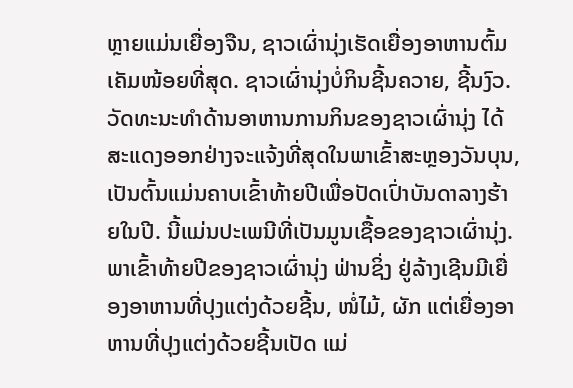ຫຼາຍແມ່ນເຍື່ອງຈືນ, ຊາວເຜົ່ານຸ່ງເຮັດເຍື່ອງອາຫານຕົ້ມເຄັມໜ້ອຍທີ່ສຸດ. ຊາວເຜົ່ານຸ່ງບໍ່ກິນຊີ້ນຄວາຍ, ຊີ້ນງົວ.
ວັດທະນະທຳດ້ານອາຫານການກິນຂອງຊາວເຜົ່ານຸ່ງ ໄດ້ສະແດງອອກຢ່າງຈະແຈ້ງທີ່ສຸດໃນພາເຂົ້າສະຫຼອງວັນບຸນ, ເປັນຕົ້ນແມ່ນຄາບເຂົ້າທ້າຍປີເພື່ອປັດເປົ່າບັນດາລາງຮ້າຍໃນປີ. ນີ້ແມ່ນປະເພນີທີ່ເປັນມູນເຊື້ອຂອງຊາວເຜົ່ານຸ່ງ. ພາເຂົ້າທ້າຍປີຂອງຊາວເຜົ່ານຸ່ງ ຟ່ານຊິ່ງ ຢູ່ລ້າງເຊີນມີເຍື່ອງອາຫານທີ່ປຸງແຕ່ງດ້ວຍຊີ້ນ, ໜໍ່ໄມ້, ຜັກ ແຕ່ເຍື່ອງອາຫານທີ່ປຸງແຕ່ງດ້ວຍຊີ້ນເປັດ ແມ່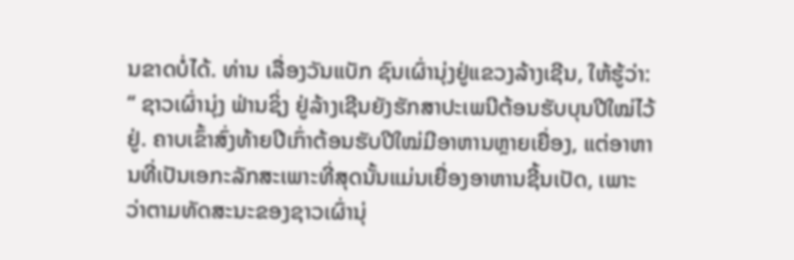ນຂາດບໍ່ໄດ້. ທ່ານ ເລື່ອງວັນແບັກ ຊົນເຜົ່ານຸ່ງຢູ່ແຂວງລ້າງເຊີນ, ໃຫ້ຮູ້ວ່າ:
“ ຊາວເຜົ່ານຸ່ງ ຟ່ານຊິ່ງ ຢູ່ລ້າງເຊີນຍັງຮັກສາປະເພນີຕ້ອນຮັບບຸນປີໃໝ່ໄວ້ຢູ່. ຄາບເຂົ້າສົ່ງທ້າຍປີເກົ່າຕ້ອນຮັບປີໃໝ່ມີອາຫານຫຼາຍເຍື່ອງ, ແຕ່ອາຫານທີ່ເປັນເອກະລັກສະເພາະທີ່ສຸດນັ້ນແມ່ນເຍື່ອງອາຫານຊີ້ນເປັດ, ເພາະວ່າຕາມທັດສະນະຂອງຊາວເຜົ່ານຸ່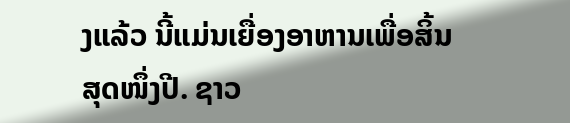ງແລ້ວ ນີ້ແມ່ນເຍື່ອງອາຫານເພື່ອສິ້ນສຸດໜຶ່ງປີ. ຊາວ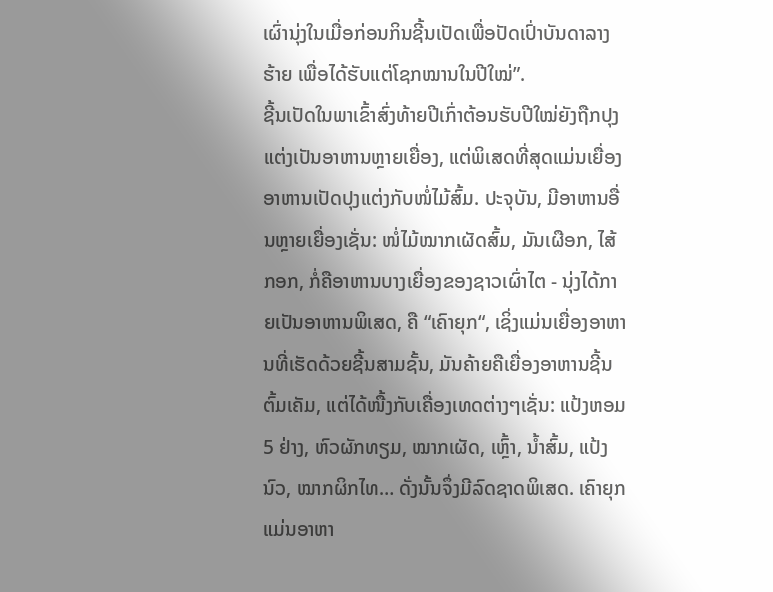ເຜົ່ານຸ່ງໃນເມື່ອກ່ອນກິນຊີ້ນເປັດເພື່ອປັດເປົ່າບັນດາລາງຮ້າຍ ເພື່ອໄດ້ຮັບແຕ່ໂຊກໝານໃນປີໃໝ່”.
ຊີ້ນເປັດໃນພາເຂົ້າສົ່ງທ້າຍປີເກົ່າຕ້ອນຮັບປີໃໝ່ຍັງຖືກປຸງແຕ່ງເປັນອາຫານຫຼາຍເຍື່ອງ, ແຕ່ພິເສດທີ່ສຸດແມ່ນເຍື່ອງອາຫານເປັດປຸງແຕ່ງກັບໜໍ່ໄມ້ສົ້ມ. ປະຈຸບັນ, ມີອາຫານອື່ນຫຼາຍເຍື່ອງເຊັ່ນ: ໜໍ່ໄມ້ໝາກເຜັດສົ້ມ, ມັນເຜືອກ, ໄສ້ກອກ, ກໍ່ຄືອາຫານບາງເຍື່ອງຂອງຊາວເຜົ່າໄຕ - ນຸ່ງໄດ້ກາຍເປັນອາຫານພິເສດ, ຄື “ເຄົາຍຸກ“, ເຊິ່ງແມ່ນເຍື່ອງອາຫານທີ່ເຮັດດ້ວຍຊີ້ນສາມຊັ້ນ, ມັນຄ້າຍຄືເຍື່ອງອາຫານຊີ້ນຕົ້ມເຄັມ, ແຕ່ໄດ້ໜື້ງກັບເຄື່ອງເທດຕ່າງໆເຊັ່ນ: ແປ້ງຫອມ 5 ຢ່າງ, ຫົວຜັກທຽມ, ໝາກເຜັດ, ເຫຼົ້າ, ນ້ຳສົ້ມ, ແປ້ງນົວ, ໝາກຜິກໄທ… ດັ່ງນັ້ນຈຶ່ງມີລົດຊາດພິເສດ. ເຄົາຍຸກ ແມ່ນອາຫາ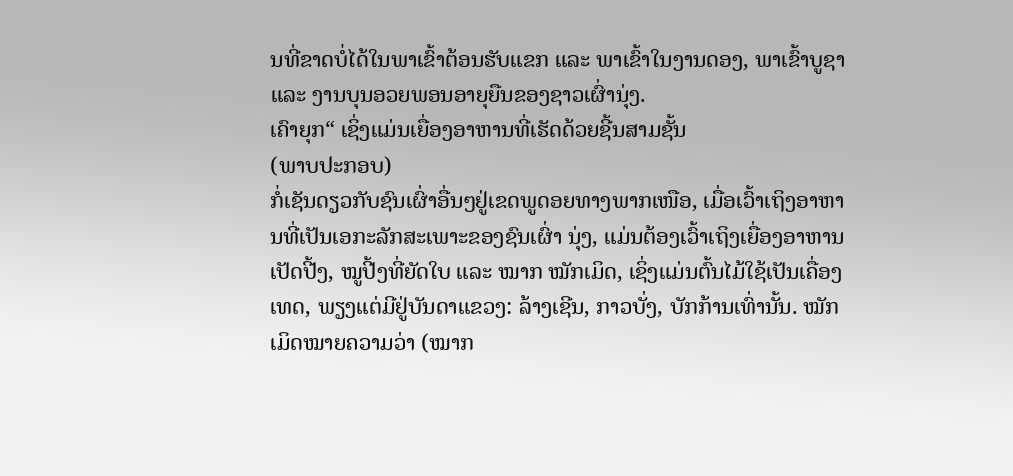ນທີ່ຂາດບໍ່ໄດ້ໃນພາເຂົ້າຕ້ອນຮັບແຂກ ແລະ ພາເຂົ້າໃນງານດອງ, ພາເຂົ້າບູຊາ ແລະ ງານບຸນອວຍພອນອາຍຸຍືນຂອງຊາວເຜົ່ານຸ່ງ.
ເຄົາຍຸກ“ ເຊິ່ງແມ່ນເຍື່ອງອາຫານທີ່ເຮັດດ້ວຍຊີ້ນສາມຊັ້ນ
(ພາບປະກອບ)
ກໍ່ເຊັນດຽວກັບຊົນເຜົ່າອື່ນໆຢູ່ເຂດພູດອຍທາງພາກເໜືອ, ເມື່ອເວົ້າເຖິງອາຫານທີ່ເປັນເອກະລັກສະເພາະຂອງຊົນເຜົ່າ ນຸ່ງ, ແມ່ນຕ້ອງເວົ້າເຖິງເຍື່ອງອາຫານເປັດປີ້ງ, ໝູປີ້ງທີ່ຍັດໃບ ແລະ ໝາກ ໝັກເມິດ, ເຊິ່ງແມ່ນຕົ້ນໄມ້ໃຊ້ເປັນເຄື່ອງເທດ, ພຽງແຕ່ມີຢູ່ບັນດາແຂວງ: ລ້າງເຊີນ, ກາວບັ່ງ, ບັກກ້ານເທົ່ານັ້ນ. ໝັກເມິດໝາຍຄວາມວ່າ (ໝາກ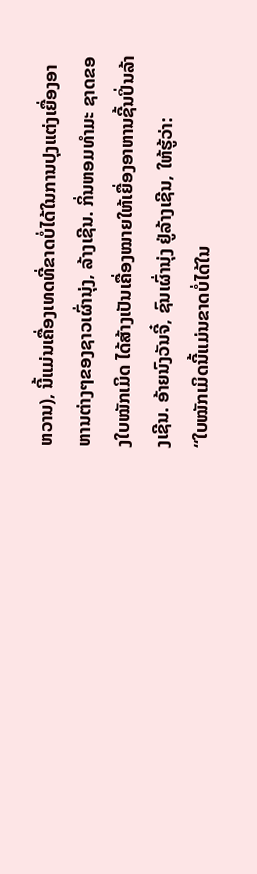ຫວານ), ນີ້ແມ່ນເຄື່ອງເທດທີ່ຂາດບໍ່ໄດ້ໃນການປຸງແຕ່ງເຍື່ອງອາຫານຕ່າງໆຂອງຊາວເຜົ່ານຸ່ງ, ລ້າງເຊີນ. ກິ່ນຫອມທຳມະ ຊາດຂອງໃບໝັກເມິດ ໄດ້ສ້າງເປັນເຄື່ອງໝາຍໃຫ້ເຍື່ອງອາຫານຊີ້ນປິ່ນລ້າງເຊີນ. ອ້າຍນົງວັນຈີ໋, ຊົນເຜົ່ານຸ່ງ ຢູ່ລ້າງເຊີນ, ໃຫ້ຮູ້ວ່າ:
“ໃບໝັກເມິດນີ້ແມ່ນຂາດບໍ່ໄດ້ໃນ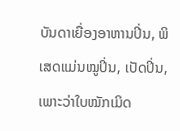ບັນດາເຍື່ອງອາຫານປິ່ນ, ພິເສດແມ່ນໝູປິ່ນ, ເປັດປິ່ນ, ເພາະວ່າໃບໝັກເມິດ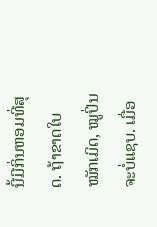ນີ້ມີກິ່ນຫອມທີ່ສຸດ. ຖ້າຂາດໃບໝັກເມິດ, ໝູປິ່ນຈະບໍ່ແຊບ. ເມື່ອ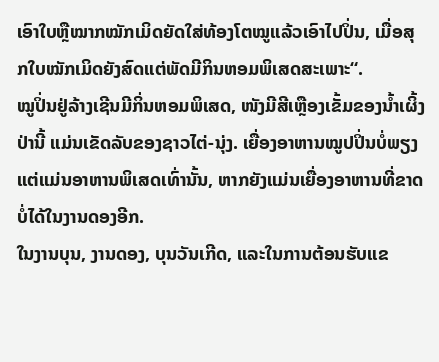ເອົາໃບຫຼືໝາກໝັກເມິດຍັດໃສ່ທ້ອງໂຕໝູແລ້ວເອົາໄປປິ່ນ, ເມື່ອສຸກໃບໝັກເມິດຍັງສົດແຕ່ພັດມີກິນຫອມພິເສດສະເພາະ“.
ໝູປິ່ນຢູ່ລ້າງເຊີນມີກິ່ນຫອມພິເສດ, ໜັງມີສີເຫຼືອງເຂັ້ມຂອງນ້ຳເຜິ້ງປ່ານີ້ ແມ່ນເຂັດລັບຂອງຊາວໄຕ່-ນຸ່ງ. ເຍື່ອງອາຫານໝູປປິ່ນບໍ່ພຽງແຕ່ແມ່ນອາຫານພິເສດເທົ່ານັ້ນ, ຫາກຍັງແມ່ນເຍື່ອງອາຫານທີ່ຂາດບໍ່ໄດ້ໃນງານດອງອີກ.
ໃນງານບຸນ, ງານດອງ, ບຸນວັນເກີດ, ແລະໃນການຕ້ອນຮັບແຂ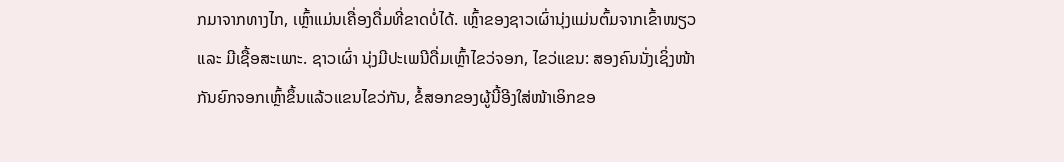ກມາຈາກທາງໄກ, ເຫຼົ້າແມ່ນເຄື່ອງດື່ມທີ່ຂາດບໍ່ໄດ້. ເຫຼົ້າຂອງຊາວເຜົ່ານຸ່ງແມ່ນຕົ້ມຈາກເຂົ້າໜຽວ ແລະ ມີເຊື້ອສະເພາະ. ຊາວເຜົ່າ ນຸ່ງມີປະເພນີດື່ມເຫຼົ້າໄຂວ່ຈອກ, ໄຂວ່ແຂນ: ສອງຄົນນັ່ງເຊິ່ງໜ້າກັນຍົກຈອກເຫຼົ້າຂຶ້ນແລ້ວແຂນໄຂວ່ກັນ, ຂໍ້ສອກຂອງຜູ້ນີ້ອີງໃສ່ໜ້າເອິກຂອ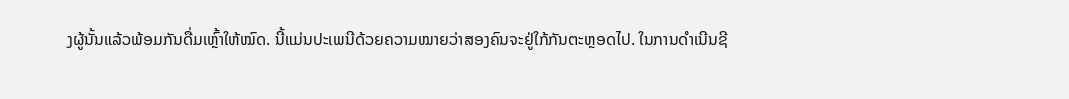ງຜູ້ນັ້ນແລ້ວພ້ອມກັນດື່ມເຫຼົ້າໃຫ້ໝົດ. ນີ້ແມ່ນປະເພນີດ້ວຍຄວາມໝາຍວ່າສອງຄົນຈະຢູ່ໃກ້ກັນຕະຫຼອດໄປ. ໃນການດຳເນີນຊີ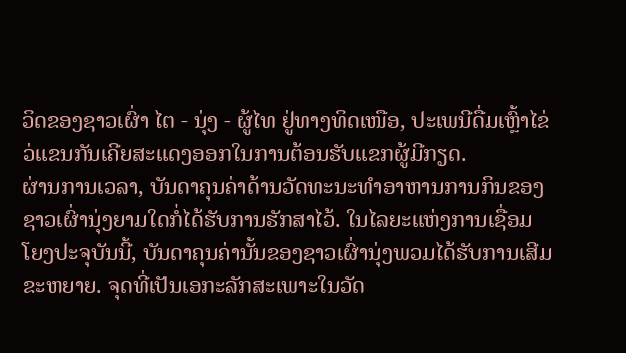ວິດຂອງຊາວເຜົ່າ ໄຕ - ນຸ່ງ - ຜູ້ໄທ ຢູ່ທາງທິດເໜືອ, ປະເພນີດື່ມເຫຼົ້າໄຂ່ວ່ແຂນກັນເຄີຍສະແດງອອກໃນການຕ້ອນຮັບແຂກຜູ້ມີກຽດ.
ຜ່ານການເວລາ, ບັນດາຄຸນຄ່າດ້ານວັດທະນະທຳອາຫານການກິນຂອງຊາວເຜົ່ານຸ່ງຍາມໃດກໍ່ໄດ້ຮັບການຮັກສາໄວ້. ໃນໄລຍະແຫ່ງການເຊື່ອມໂຍງປະຈຸບັນນີ້, ບັນດາຄຸນຄ່ານັ້ນຂອງຊາວເຜົ່ານຸ່ງພວມໄດ້ຮັບການເສີມຂະຫຍາຍ. ຈຸດທີ່ເປັນເອກະລັກສະເພາະໃນວັດ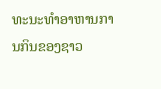ທະນະທຳອາຫານການກິນຂອງຊາວ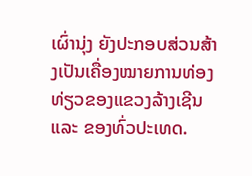ເຜົ່ານຸ່ງ ຍັງປະກອບສ່ວນສ້າງເປັນເຄື່ອງໝາຍການທ່ອງທ່ຽວຂອງແຂວງລ້າງເຊີນ ແລະ ຂອງທົ່ວປະເທດ.